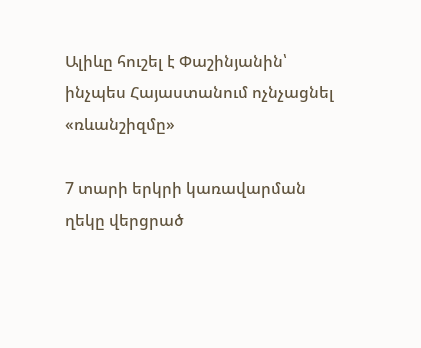Ալիևը հուշել է Փաշինյանին՝ ինչպես Հայաստանում ոչնչացնել «ռևանշիզմը»

7 տարի երկրի կառավարման ղեկը վերցրած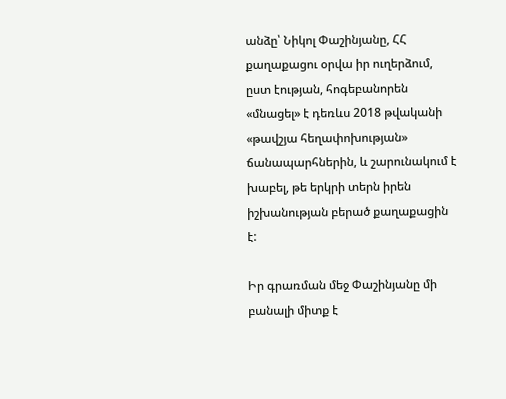անձը՝ Նիկոլ Փաշինյանը, ՀՀ քաղաքացու օրվա իր ուղերձում, ըստ էության, հոգեբանորեն «մնացել» է դեռևս 2018 թվականի «թավշյա հեղափոխության» ճանապարհներին, և շարունակում է խաբել, թե երկրի տերն իրեն իշխանության բերած քաղաքացին է:

Իր գրառման մեջ Փաշինյանը մի բանալի միտք է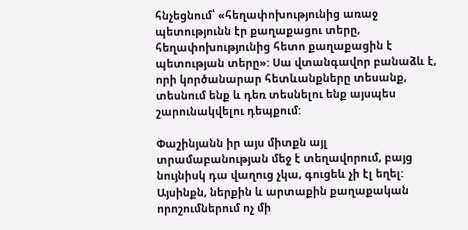հնչեցնում՝ «հեղափոխությունից առաջ պետությունն էր քաղաքացու տերը, հեղափոխությունից հետո քաղաքացին է պետության տերը»: Սա վտանգավոր բանաձև է, որի կործանարար հետևանքները տեսանք, տեսնում ենք և դեռ տեսնելու ենք այսպես շարունակվելու դեպքում:

Փաշինյանն իր այս միտքն այլ տրամաբանության մեջ է տեղավորում, բայց նույնիսկ դա վաղուց չկա, գուցեև չի էլ եղել: Այսինքն, ներքին և արտաքին քաղաքական որոշումներում ոչ մի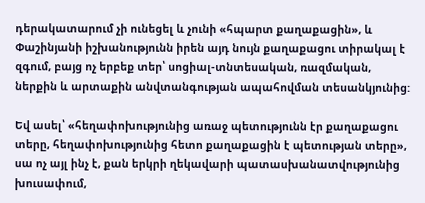դերակատարում չի ունեցել և չունի «հպարտ քաղաքացին», և Փաշինյանի իշխանությունն իրեն այդ նույն քաղաքացու տիրակալ է զգում, բայց ոչ երբեք տեր՝ սոցիալ-տնտեսական, ռազմական, ներքին և արտաքին անվտանգության ապահովման տեսանկյունից:

Եվ ասել՝ «հեղափոխությունից առաջ պետությունն էր քաղաքացու տերը, հեղափոխությունից հետո քաղաքացին է պետության տերը», սա ոչ այլ ինչ է, քան երկրի ղեկավարի պատասխանատվությունից խուսափում,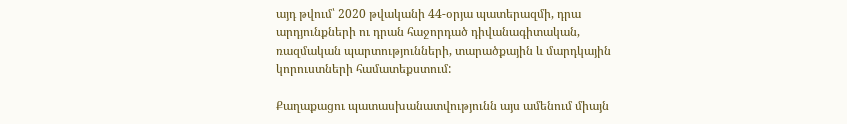այդ թվում՝ 2020 թվականի 44-օրյա պատերազմի, դրա արդյունքների ու դրան հաջորդած դիվանագիտական, ռազմական պարտությունների, տարածքային և մարդկային կորուստների համատեքստում:

Քաղաքացու պատասխանատվությունն այս ամենում միայն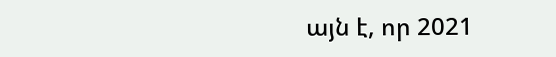այն է, որ 2021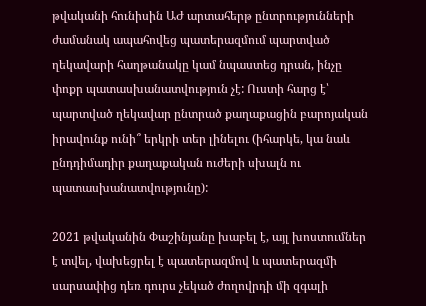թվականի հունիսին ԱԺ արտահերթ ընտրությունների ժամանակ ապահովեց պատերազմում պարտված ղեկավարի հաղթանակը կամ նպաստեց դրան, ինչը փոքր պատասխանատվություն չէ: Ուստի հարց է՝ պարտված ղեկավար ընտրած քաղաքացին բարոյական իրավունք ունի՞ երկրի տեր լինելու (իհարկե, կա նաև ընդդիմադիր քաղաքական ուժերի սխալն ու պատասխանատվությունը):

2021 թվականին Փաշինյանը խաբել է, այլ խոստումներ է տվել, վախեցրել է պատերազմով և պատերազմի սարսափից դեռ դուրս չեկած ժողովրդի մի զգալի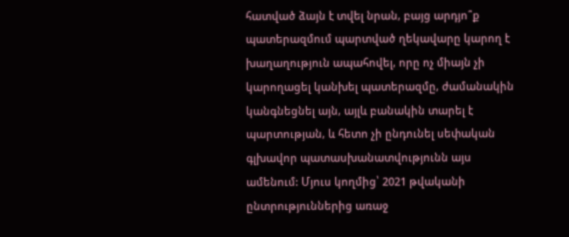հատված ձայն է տվել նրան, բայց արդյո՞ք պատերազմում պարտված ղեկավարը կարող է խաղաղություն ապահովել, որը ոչ միայն չի կարողացել կանխել պատերազմը, ժամանակին կանգնեցնել այն, այլև բանակին տարել է պարտության, և հետո չի ընդունել սեփական գլխավոր պատասխանատվությունն այս ամենում: Մյուս կողմից՝ 2021 թվականի ընտրություններից առաջ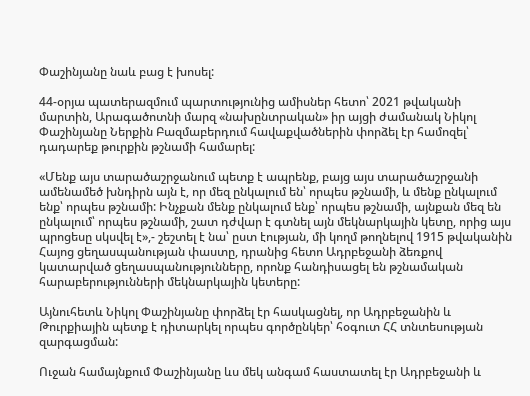Փաշինյանը նաև բաց է խոսել:

44-օրյա պատերազմում պարտությունից ամիսներ հետո՝ 2021 թվականի մարտին, Արագածոտնի մարզ «նախընտրական» իր այցի ժամանակ Նիկոլ Փաշինյանը Ներքին Բազմաբերդում հավաքվածներին փորձել էր համոզել՝ դադարեք թուրքին թշնամի համարել:

«Մենք այս տարածաշրջանում պետք է ապրենք, բայց այս տարածաշրջանի ամենամեծ խնդիրն այն է, որ մեզ ընկալում են՝ որպես թշնամի, և մենք ընկալում ենք՝ որպես թշնամի: Ինչքան մենք ընկալում ենք՝ որպես թշնամի, այնքան մեզ են ընկալում՝ որպես թշնամի, շատ դժվար է գտնել այն մեկնարկային կետը, որից այս պրոցեսը սկսվել է»,- շեշտել է նա՝ ըստ էության, մի կողմ թողնելով 1915 թվականին Հայոց ցեղասպանության փաստը, դրանից հետո Ադրբեջանի ձեռքով կատարված ցեղասպանությունները, որոնք հանդիսացել են թշնամական հարաբերությունների մեկնարկային կետերը:

Այնուհետև Նիկոլ Փաշինյանը փորձել էր հասկացնել, որ Ադրբեջանին և Թուրքիային պետք է դիտարկել որպես գործընկեր՝ հօգուտ ՀՀ տնտեսության զարգացման:

Ուջան համայնքում Փաշինյանը ևս մեկ անգամ հաստատել էր Ադրբեջանի և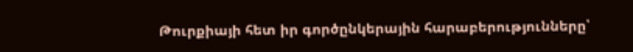Թուրքիայի հետ իր գործընկերային հարաբերությունները՝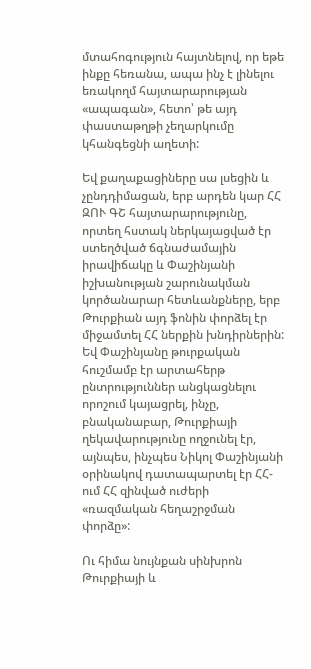մտահոգություն հայտնելով, որ եթե ինքը հեռանա, ապա ինչ է լինելու եռակողմ հայտարարության «ապագան», հետո՝ թե այդ փաստաթղթի չեղարկումը կհանգեցնի աղետի:

Եվ քաղաքացիները սա լսեցին և չընդդիմացան, երբ արդեն կար ՀՀ ԶՈՒ ԳՇ հայտարարությունը, որտեղ հստակ ներկայացված էր ստեղծված ճգնաժամային իրավիճակը և Փաշինյանի իշխանության շարունակման կործանարար հետևանքները, երբ Թուրքիան այդ ֆոնին փորձել էր միջամտել ՀՀ ներքին խնդիրներին: Եվ Փաշինյանը թուրքական հուշմամբ էր արտահերթ ընտրություններ անցկացնելու որոշում կայացրել, ինչը, բնականաբար, Թուրքիայի ղեկավարությունը ողջունել էր, այնպես, ինչպես Նիկոլ Փաշինյանի օրինակով դատապարտել էր ՀՀ-ում ՀՀ զինված ուժերի «ռազմական հեղաշրջման փորձը»:

Ու հիմա նույնքան սինխրոն Թուրքիայի և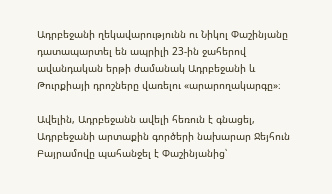Ադրբեջանի ղեկավարությունն ու Նիկոլ Փաշինյանը դատապարտել են ապրիլի 23-ին ջահերով ավանդական երթի ժամանակ Ադրբեջանի և Թուրքիայի դրոշները վառելու «արարողակարգը»։

Ավելին, Ադրբեջանն ավելի հեռուն է գնացել, Ադրբեջանի արտաքին գործերի նախարար Ջեյհուն Բայրամովը պահանջել է Փաշինյանից՝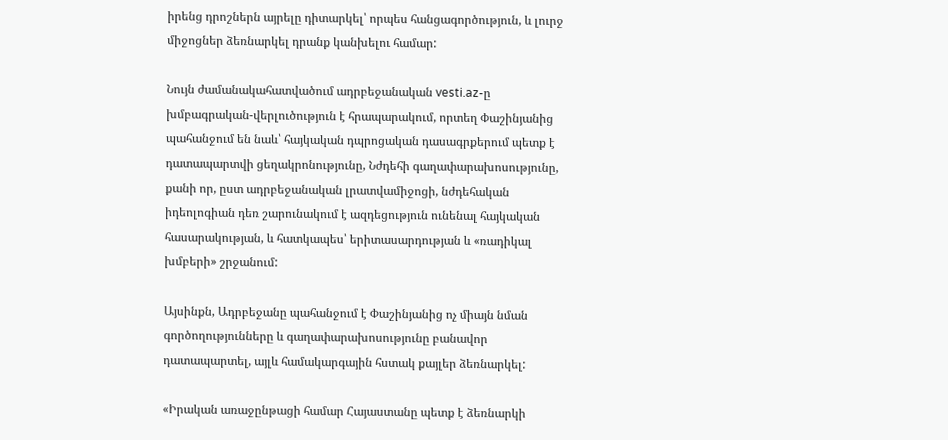իրենց դրոշներն այրելը դիտարկել՝ որպես հանցագործություն, և լուրջ միջոցներ ձեռնարկել դրանք կանխելու համար:

Նույն ժամանակահատվածում ադրբեջանական vesti.az-ը խմբագրական-վերլուծություն է հրապարակում, որտեղ Փաշինյանից պահանջում են նաև՝ հայկական դպրոցական դասագրքերում պետք է դատապարտվի ցեղակրոնությունը, Նժդեհի գաղափարախոսությունը, քանի որ, ըստ ադրբեջանական լրատվամիջոցի, նժդեհական իդեոլոգիան դեռ շարունակում է ազդեցություն ունենալ հայկական հասարակության, և հատկապես՝ երիտասարդության և «ռադիկալ խմբերի» շրջանում:

Այսինքն, Ադրբեջանը պահանջում է Փաշինյանից ոչ միայն նման գործողությունները և գաղափարախոսությունը բանավոր դատապարտել, այլև համակարգային հստակ քայլեր ձեռնարկել:

«Իրական առաջընթացի համար Հայաստանը պետք է ձեռնարկի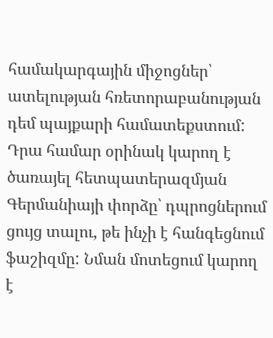համակարգային միջոցներ՝ ատելության հռետորաբանության դեմ պայքարի համատեքստում: Դրա համար օրինակ կարող է ծառայել հետպատերազմյան Գերմանիայի փորձը՝ դպրոցներում ցույց տալու, թե ինչի է հանգեցնում ֆաշիզմը: Նման մոտեցում կարող է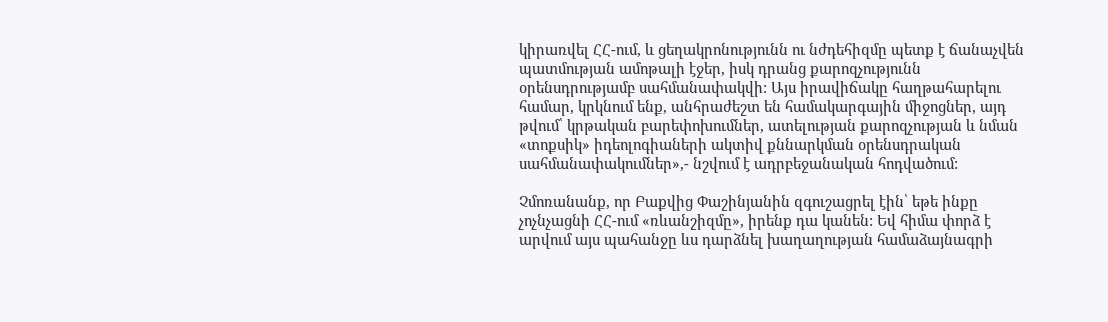կիրառվել ՀՀ-ում, և ցեղակրոնությունն ու նժդեհիզմը պետք է ճանաչվեն պատմության ամոթալի էջեր, իսկ դրանց քարոզչությունն օրենսդրությամբ սահմանափակվի: Այս իրավիճակը հաղթահարելու համար, կրկնում ենք, անհրաժեշտ են համակարգային միջոցներ, այդ թվում՝ կրթական բարեփոխումներ, ատելության քարոզչության և նման «տոքսիկ» իդեոլոգիաների ակտիվ քննարկման օրենսդրական սահմանափակումներ»,- նշվում է ադրբեջանական հոդվածում:

Չմոռանանք, որ Բաքվից Փաշինյանին զգուշացրել էին՝ եթե ինքը չոչնչացնի ՀՀ-ում «ռևանշիզմը», իրենք դա կանեն: Եվ հիմա փորձ է արվում այս պահանջը ևս դարձնել խաղաղության համաձայնագրի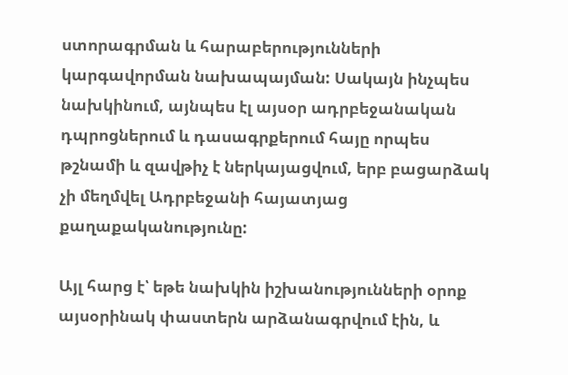ստորագրման և հարաբերությունների կարգավորման նախապայման: Սակայն ինչպես նախկինում, այնպես էլ այսօր ադրբեջանական դպրոցներում և դասագրքերում հայը որպես թշնամի և զավթիչ է ներկայացվում, երբ բացարձակ չի մեղմվել Ադրբեջանի հայատյաց քաղաքականությունը:

Այլ հարց է՝ եթե նախկին իշխանությունների օրոք այսօրինակ փաստերն արձանագրվում էին, և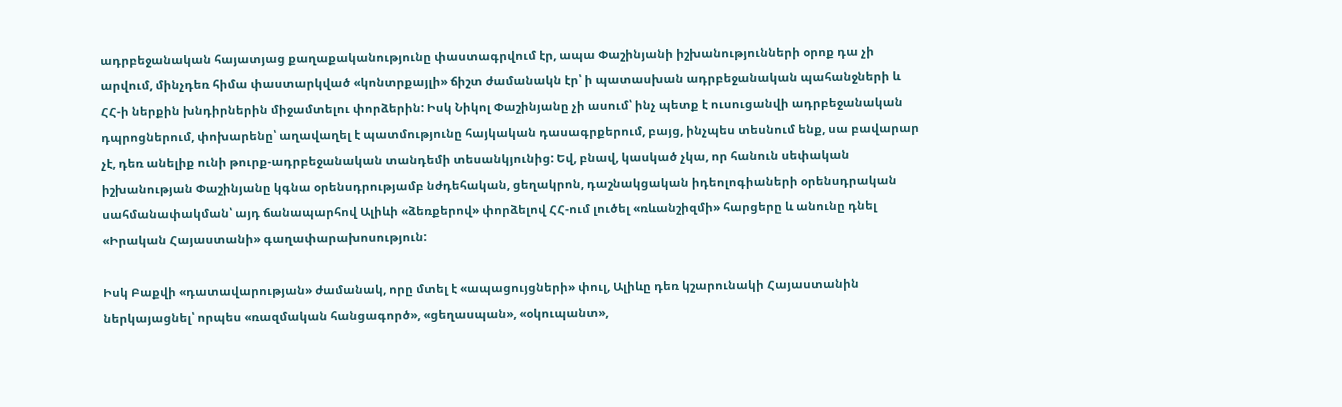ադրբեջանական հայատյաց քաղաքականությունը փաստագրվում էր, ապա Փաշինյանի իշխանությունների օրոք դա չի արվում, մինչդեռ հիմա փաստարկված «կոնտրքայլի» ճիշտ ժամանակն էր՝ ի պատասխան ադրբեջանական պահանջների և ՀՀ-ի ներքին խնդիրներին միջամտելու փորձերին: Իսկ Նիկոլ Փաշինյանը չի ասում՝ ինչ պետք է ուսուցանվի ադրբեջանական դպրոցներում, փոխարենը՝ աղավաղել է պատմությունը հայկական դասագրքերում, բայց, ինչպես տեսնում ենք, սա բավարար չէ, դեռ անելիք ունի թուրք-ադրբեջանական տանդեմի տեսանկյունից: Եվ, բնավ, կասկած չկա, որ հանուն սեփական իշխանության Փաշինյանը կգնա օրենսդրությամբ նժդեհական, ցեղակրոն, դաշնակցական իդեոլոգիաների օրենսդրական սահմանափակման՝ այդ ճանապարհով Ալիևի «ձեռքերով» փորձելով ՀՀ-ում լուծել «ռևանշիզմի» հարցերը և անունը դնել «Իրական Հայաստանի» գաղափարախոսություն:

Իսկ Բաքվի «դատավարության» ժամանակ, որը մտել է «ապացույցների» փուլ, Ալիևը դեռ կշարունակի Հայաստանին ներկայացնել՝ որպես «ռազմական հանցագործ», «ցեղասպան», «օկուպանտ»,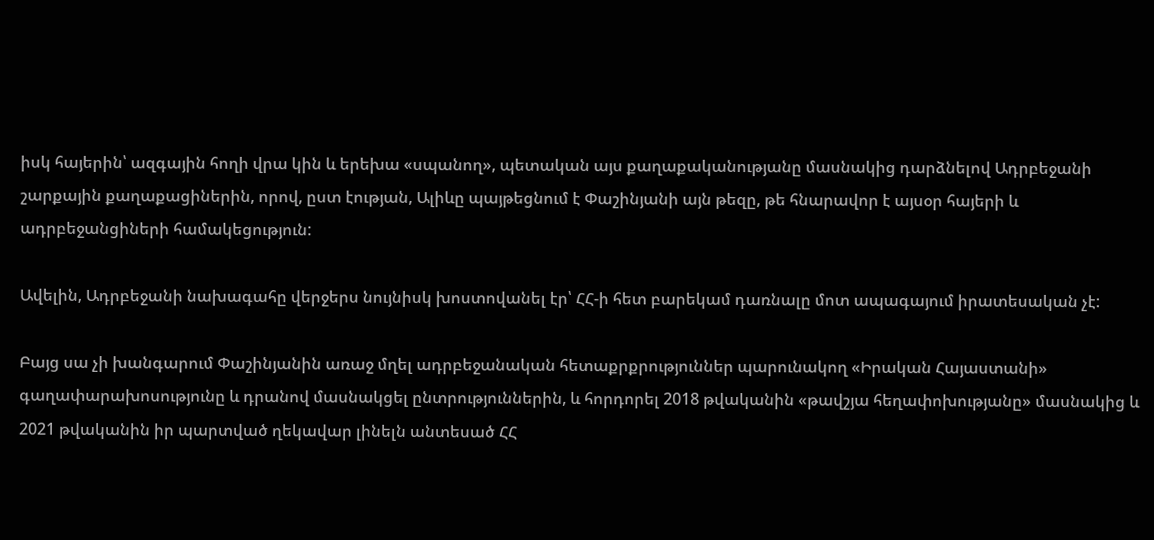իսկ հայերին՝ ազգային հողի վրա կին և երեխա «սպանող», պետական այս քաղաքականությանը մասնակից դարձնելով Ադրբեջանի շարքային քաղաքացիներին, որով, ըստ էության, Ալիևը պայթեցնում է Փաշինյանի այն թեզը, թե հնարավոր է այսօր հայերի և ադրբեջանցիների համակեցություն:

Ավելին, Ադրբեջանի նախագահը վերջերս նույնիսկ խոստովանել էր՝ ՀՀ-ի հետ բարեկամ դառնալը մոտ ապագայում իրատեսական չէ:

Բայց սա չի խանգարում Փաշինյանին առաջ մղել ադրբեջանական հետաքրքրություններ պարունակող «Իրական Հայաստանի» գաղափարախոսությունը և դրանով մասնակցել ընտրություններին, և հորդորել 2018 թվականին «թավշյա հեղափոխությանը» մասնակից և 2021 թվականին իր պարտված ղեկավար լինելն անտեսած ՀՀ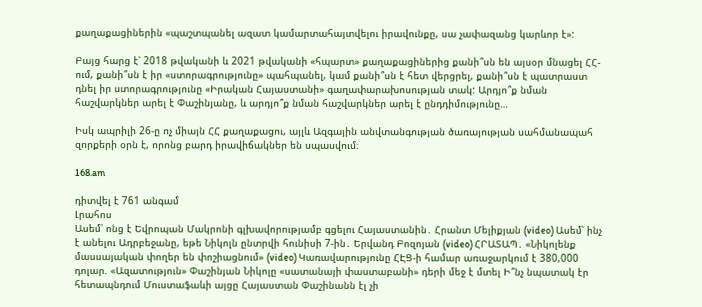քաղաքացիներին «պաշտպանել ազատ կամարտահայտվելու իրավունքը, սա չափազանց կարևոր է»:

Բայց հարց է՝ 2018 թվականի և 2021 թվականի «հպարտ» քաղաքացիներից քանի՞սն են այսօր մնացել ՀՀ-ում, քանի՞սն է իր «ստորագրությունը» պահպանել, կամ քանի՞սն է հետ վերցրել, քանի՞սն է պատրաստ դնել իր ստորագրությունը «Իրական Հայաստանի» գաղափարախոսության տակ: Արդյո՞ք նման հաշվարկներ արել է Փաշինյանը, և արդյո՞ք նման հաշվարկներ արել է ընդդիմությունը…

Իսկ ապրիլի 26-ը ոչ միայն ՀՀ քաղաքացու, այլև Ազգային անվտանգության ծառայության սահմանապահ զորքերի օրն է, որոնց բարդ իրավիճակներ են սպասվում։

168.am

դիտվել է 761 անգամ
Լրահոս
Ասեմ՝ ոնց է Եվրոպան Մակրոնի գլխավորությամբ գցելու Հայաստանին․ Հրանտ Մելիքյան (video) Ասեմ՝ ինչ է անելու Ադրբեջանը, եթե Նիկոլն ընտրվի հունիսի 7-ին․ Երվանդ Բոզոյան (video) ՀՐԱՏԱՊ․ «Նիկոլենք մասսայական փողեր են փոշիացնում» (video) Կառավարությունը ՀԷՑ-ի համար առաջարկում է 380,000 դոլար. «Ազատություն» Փաշինյան Նիկոլը «սատանայի փաստաբանի» դերի մեջ է մտել Ի՞նչ նպատակ էր հետապնդում Մուստաֆաևի այցը Հայաստան Փաշինանն էլ չի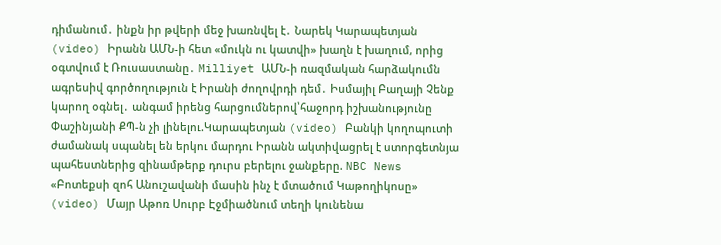դիմանում․ ինքն իր թվերի մեջ խառնվել է․ Նարեկ Կարապետյան (video) Իրանն ԱՄՆ-ի հետ «մուկն ու կատվի» խաղն է խաղում, որից օգտվում է Ռուսաստանը․ Milliyet ԱՄՆ-ի ռազմական հարձակումն ագրեսիվ գործողություն է Իրանի ժողովրդի դեմ․ Իսմայիլ Բաղայի Չենք կարող օգնել․ անգամ իրենց հարցումներով՝հաջորդ իշխանությունը Փաշինյանի ՔՊ-ն չի լինելու.Կարապետյան (video) Բանկի կողոպուտի ժամանակ սպանել են երկու մարդու Իրանն ակտիվացրել է ստորգետնյա պահեստներից զինամթերք դուրս բերելու ջանքերը. NBC News «Բոտեքսի զոհ Անուշավանի մասին ինչ է մտածում Կաթողիկոսը» (video) Մայր Աթոռ Սուրբ Էջմիածնում տեղի կունենա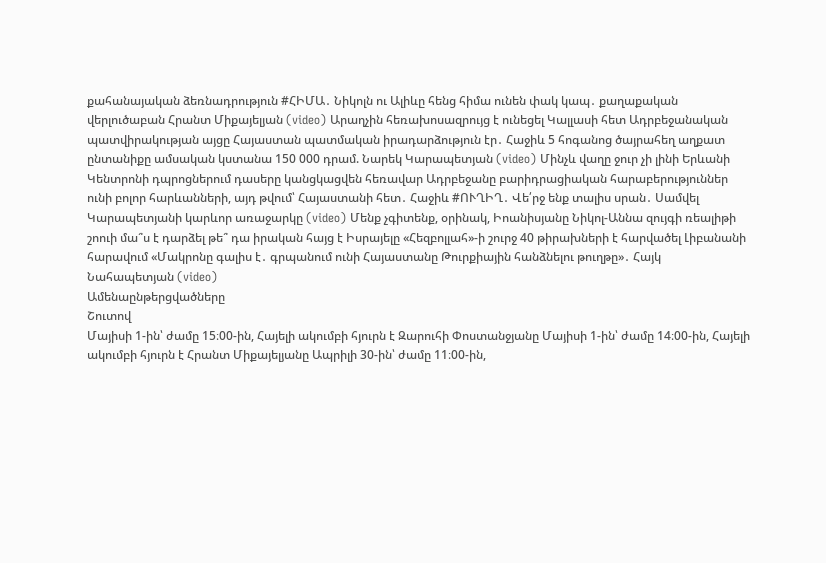քահանայական ձեռնադրություն #ՀԻՄԱ․ Նիկոլն ու Ալիևը հենց հիմա ունեն փակ կապ․ քաղաքական վերլուծաբան Հրանտ Միքայելյան (video) Արաղչին հեռախոսազրույց է ունեցել Կալլասի հետ Ադրբեջանական պատվիրակության այցը Հայաստան պատմական իրադարձություն էր․ Հաջիև 5 հոգանոց ծայրահեղ աղքատ ընտանիքը ամսական կստանա 150 000 դրամ. Նարեկ Կարապետյան (video) Մինչև վաղը ջուր չի լինի Երևանի Կենտրոնի դպրոցներում դասերը կանցկացվեն հեռավար Ադրբեջանը բարիդրացիական հարաբերություններ ունի բոլոր հարևանների, այդ թվում՝ Հայաստանի հետ․ Հաջիև #ՈՒՂԻՂ․ Վե՛րջ ենք տալիս սրան․ Սամվել Կարապետյանի կարևոր առաջարկը (video) Մենք չգիտենք, օրինակ, Իոանիսյանը Նիկոլ-Աննա զույգի ռեալիթի շոուի մա՞ս է դարձել թե՞ դա իրական հայց է Իսրայելը «Հեզբոլլահ»-ի շուրջ 40 թիրախների է հարվածել Լիբանանի հարավում «Մակրոնը գալիս է․ գրպանում ունի Հայաստանը Թուրքիային հանձնելու թուղթը»․ Հայկ Նահապետյան (video)
Ամենաընթերցվածները
Շուտով
Մայիսի 1-ին՝ ժամը 15։00-ին, Հայելի ակումբի հյուրն է Զարուհի Փոստանջյանը Մայիսի 1-ին՝ ժամը 14։00-ին, Հայելի ակումբի հյուրն է Հրանտ Միքայելյանը Ապրիլի 30-ին՝ ժամը 11։00-ին,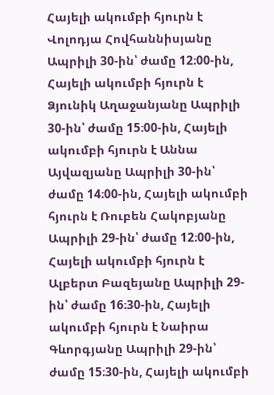Հայելի ակումբի հյուրն է Վոլոդյա Հովհաննիսյանը Ապրիլի 30-ին՝ ժամը 12։00-ին, Հայելի ակումբի հյուրն է Ձյունիկ Աղաջանյանը Ապրիլի 30-ին՝ ժամը 15։00-ին, Հայելի ակումբի հյուրն է Աննա Այվազյանը Ապրիլի 30-ին՝ ժամը 14։00-ին, Հայելի ակումբի հյուրն է Ռուբեն Հակոբյանը Ապրիլի 29-ին՝ ժամը 12։00-ին, Հայելի ակումբի հյուրն է Ալբերտ Բազեյանը Ապրիլի 29-ին՝ ժամը 16։30-ին, Հայելի ակումբի հյուրն է Նաիրա Գևորգյանը Ապրիլի 29-ին՝ ժամը 15։30-ին, Հայելի ակումբի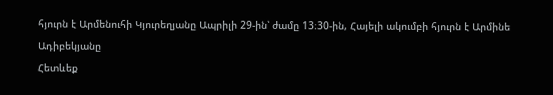հյուրն է Արմենուհի Կյուրեղյանը Ապրիլի 29-ին՝ ժամը 13։30-ին, Հայելի ակումբի հյուրն է Արմինե Ադիբեկյանը
Հետևեք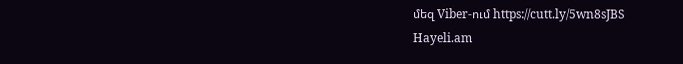մեզ Viber-ում https://cutt.ly/5wn8sJBS
Hayeli.am